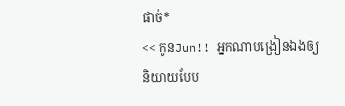ផាច់*
<< កូនJun!! អ្នកណាបង្រៀនឯងឲ្យ
និយាយបែប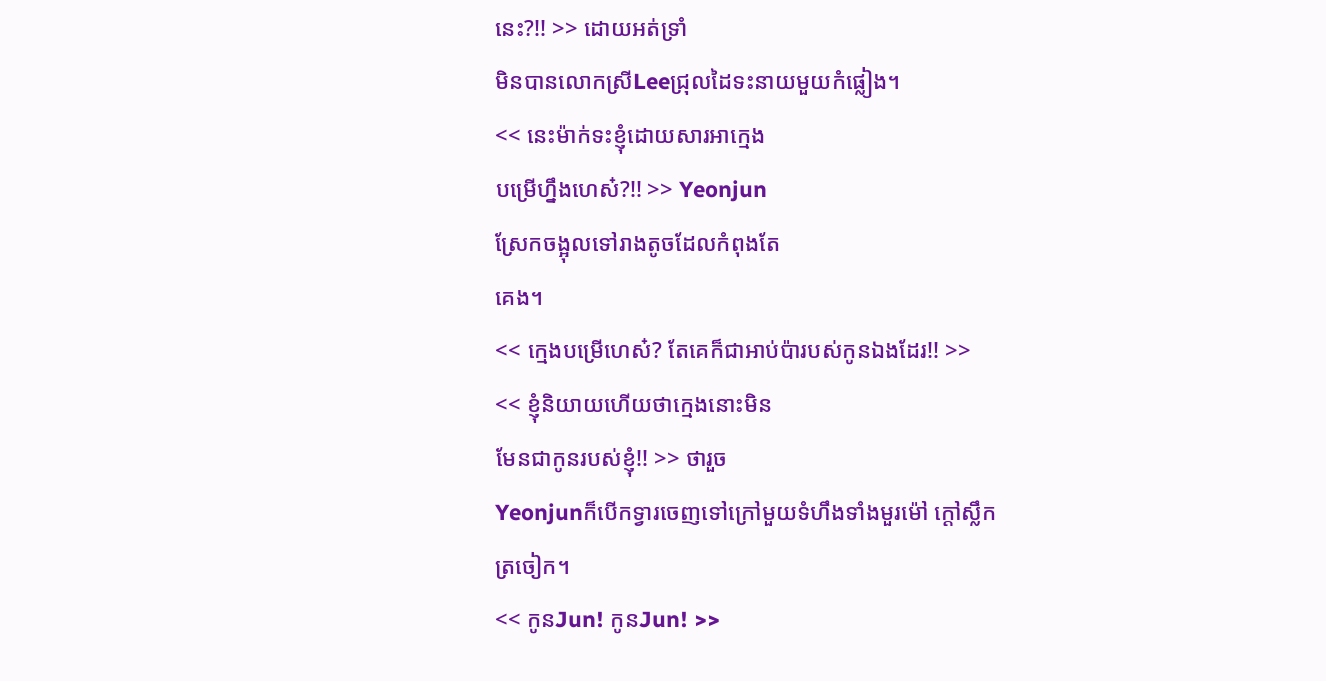នេះ?!! >> ដោយអត់ទ្រាំ
មិនបានលោកស្រីLeeជ្រុលដៃទះនាយមួយកំផ្លៀង។
<< នេះម៉ាក់ទះខ្ញុំដោយសារអាក្មេង
បម្រើហ្នឹងហេស៎?!! >> Yeonjun
ស្រែកចង្អុលទៅរាងតូចដែលកំពុងតែ
គេង។
<< ក្មេងបម្រើហេស៎? តែគេក៏ជាអាប់ប៉ារបស់កូនឯងដែរ!! >>
<< ខ្ញុំនិយាយហើយថាក្មេងនោះមិន
មែនជាកូនរបស់ខ្ញុំ!! >> ថារួច
Yeonjunក៏បើកទ្វារចេញទៅក្រៅមួយទំហឹងទាំងមួរម៉ៅ ក្ដៅស្លឹក
ត្រចៀក។
<< កូនJun! កូនJun! >>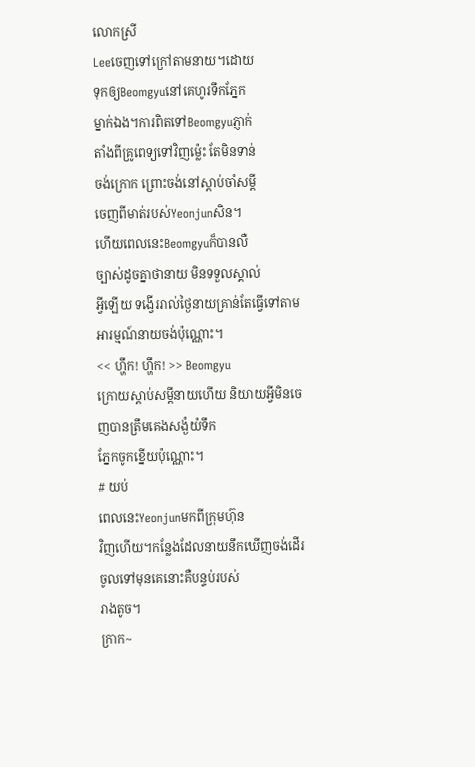លោកស្រី
Leeចេញទៅក្រៅតាមនាយ។ដោយ
ទុកឲ្យBeomgyuនៅគេហូរទឹកភ្នែក
ម្នាក់ឯង។ការពិតទៅBeomgyuភ្ញាក់
តាំងពីគ្រូពេទ្យទៅវិញម្ល៉េះ តែមិនទាន់
ចង់ក្រោក ព្រោះចង់នៅស្ដាប់ចាំសម្ដី
ចេញពីមាត់របស់Yeonjunសិន។
ហើយពេលនេះBeomgyuក៏បានលឺ
ច្បាស់ដូចគ្នាថានាយ មិនទទួលស្គាល់
អ្វីឡើយ ទង្វើររាល់ថ្ងៃនាយគ្រាន់តែធ្វើទៅតាមអារម្មណ៍នាយចង់ប៉ុណ្ណោះ។
<< ហ្ហឹក! ហ្ហឹក! >> Beomgyu
ក្រោយស្ដាប់សម្ដីនាយហើយ និយាយអ្វីមិនចេញបានត្រឹមគេងសង្ងំយំទឹក
ភ្នែកចូកខ្នើយប៉ុណ្ណោះ។
# យប់
ពេលនេះYeonjunមកពីក្រុមហ៊ុន
វិញហើយ។កន្លែងដែលនាយនឹកឃើញចង់ដើរចូលទៅមុនគេនោះគឺបន្ទប់របស់
រាងតូច។
ក្រាក~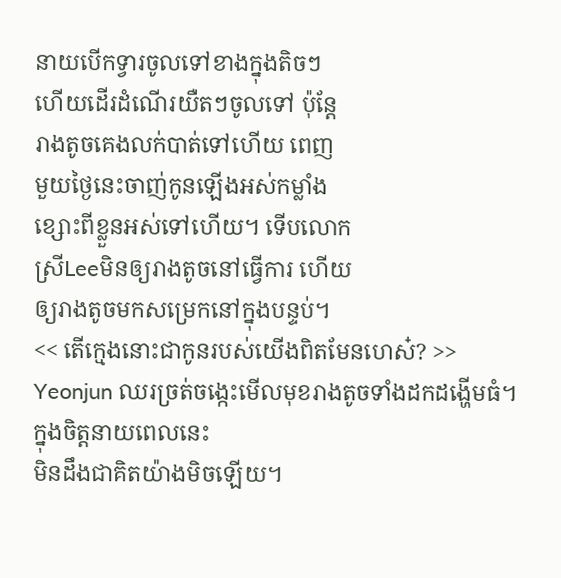នាយបើកទ្វារចូលទៅខាងក្នុងតិចៗ
ហើយដើរដំណើរយឺតៗចូលទៅ ប៉ុន្តែ
រាងតូចគេងលក់បាត់ទៅហើយ ពេញ
មួយថ្ងៃនេះចាញ់កូនឡើងអស់កម្លាំង
ខ្សោះពីខ្លួនអស់ទៅហើយ។ ទើបលោក
ស្រីLeeមិនឲ្យរាងតូចនៅធ្វើការ ហើយ
ឲ្យរាងតូចមកសម្រេកនៅក្នុងបន្ទប់។
<< តើក្មេងនោះជាកូនរបស់យើងពិតមែនហេស៎? >> Yeonjun ឈរច្រត់ចង្កេះមើលមុខរាងតូចទាំងដកដង្ហើមធំ។ ក្នុងចិត្តនាយពេលនេះ
មិនដឹងជាគិតយ៉ាងមិចឡើយ។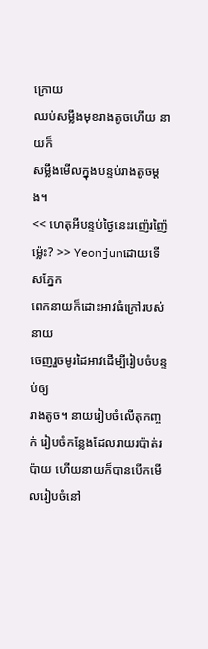ក្រោយ
ឈប់សម្លឹងមុខរាងតូចហើយ នាយក៏
សម្លឹងមើលក្នុងបន្ទប់រាងតូចម្ដង។
<< ហេតុអីបន្ទប់ថ្ងៃនេះរញ៉េរញ៉ៃ
ម្ល៉េះ? >> Yeonjunដោយទើសភ្នែក
ពេកនាយក៏ដោះអាវធំក្រៅរបស់នាយ
ចេញរួចមូរដៃអាវដើម្បីរៀបចំបន្ទប់ឲ្យ
រាងតូច។ នាយរៀបចំលើតុកញ្ចក់ រៀបចំកន្លែងដែលរាយរប៉ាត់រប៉ាយ ហើយនាយក៏បានបើកមើលរៀបចំនៅ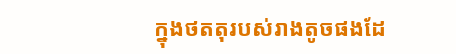ក្នុងថតតុរបស់រាងតូចផងដែ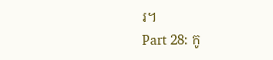រ។
Part 28: កូ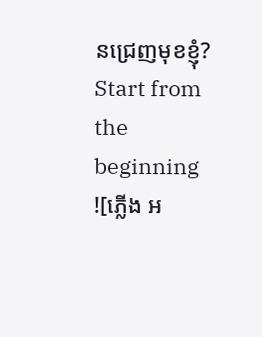នជ្រេញមុខខ្ញុំ?
Start from the beginning
![ភ្លើង អ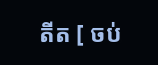តីត [ ចប់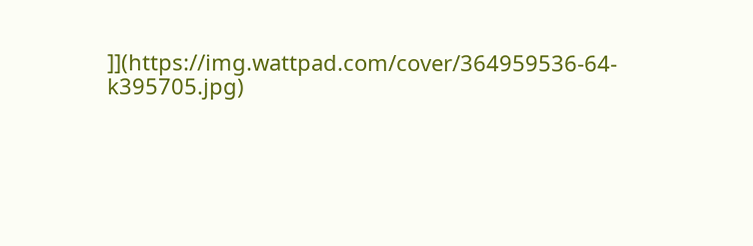]](https://img.wattpad.com/cover/364959536-64-k395705.jpg)